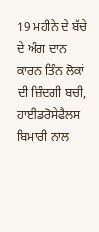19 ਮਹੀਨੇ ਦੇ ਬੱਚੇ ਦੇ ਅੰਗ ਦਾਨ ਕਾਰਨ ਤਿੰਨ ਲੋਕਾਂ ਦੀ ਜ਼ਿੰਦਗੀ ਬਚੀ, ਹਾਈਡਰੋਸੇਫੈਲਸ ਬਿਮਾਰੀ ਨਾਲ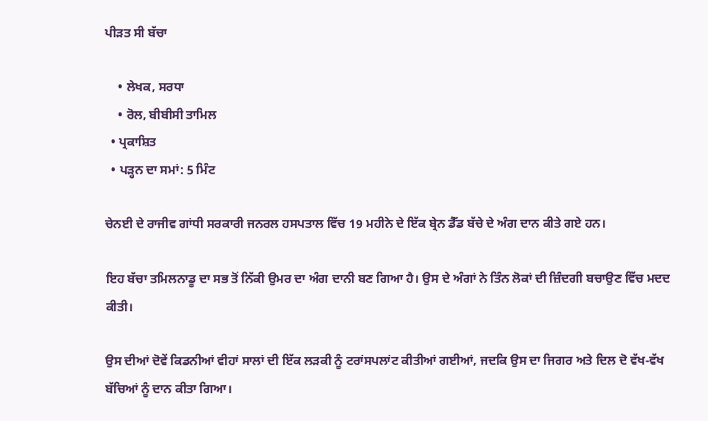ਪੀੜਤ ਸੀ ਬੱਚਾ

    • ਲੇਖਕ, ਸਰਧਾ
    • ਰੋਲ, ਬੀਬੀਸੀ ਤਾਮਿਲ
  • ਪ੍ਰਕਾਸ਼ਿਤ
  • ਪੜ੍ਹਨ ਦਾ ਸਮਾਂ: 5 ਮਿੰਟ

ਚੇਨਈ ਦੇ ਰਾਜੀਵ ਗਾਂਧੀ ਸਰਕਾਰੀ ਜਨਰਲ ਹਸਪਤਾਲ ਵਿੱਚ 19 ਮਹੀਨੇ ਦੇ ਇੱਕ ਬ੍ਰੇਨ ਡੈੱਡ ਬੱਚੇ ਦੇ ਅੰਗ ਦਾਨ ਕੀਤੇ ਗਏ ਹਨ।

ਇਹ ਬੱਚਾ ਤਮਿਲਨਾਡੂ ਦਾ ਸਭ ਤੋਂ ਨਿੱਕੀ ਉਮਰ ਦਾ ਅੰਗ ਦਾਨੀ ਬਣ ਗਿਆ ਹੈ। ਉਸ ਦੇ ਅੰਗਾਂ ਨੇ ਤਿੰਨ ਲੋਕਾਂ ਦੀ ਜ਼ਿੰਦਗੀ ਬਚਾਉਣ ਵਿੱਚ ਮਦਦ ਕੀਤੀ।

ਉਸ ਦੀਆਂ ਦੋਵੇਂ ਕਿਡਨੀਆਂ ਵੀਹਾਂ ਸਾਲਾਂ ਦੀ ਇੱਕ ਲੜਕੀ ਨੂੰ ਟਰਾਂਸਪਲਾਂਟ ਕੀਤੀਆਂ ਗਈਆਂ, ਜਦਕਿ ਉਸ ਦਾ ਜਿਗਰ ਅਤੇ ਦਿਲ ਦੋ ਵੱਖ-ਵੱਖ ਬੱਚਿਆਂ ਨੂੰ ਦਾਨ ਕੀਤਾ ਗਿਆ।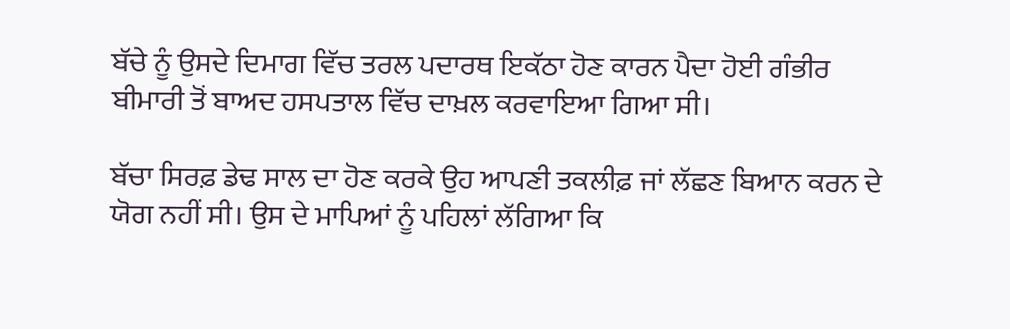ਬੱਚੇ ਨੂੰ ਉਸਦੇ ਦਿਮਾਗ ਵਿੱਚ ਤਰਲ ਪਦਾਰਥ ਇਕੱਠਾ ਹੋਣ ਕਾਰਨ ਪੈਦਾ ਹੋਈ ਗੰਭੀਰ ਬੀਮਾਰੀ ਤੋਂ ਬਾਅਦ ਹਸਪਤਾਲ ਵਿੱਚ ਦਾਖ਼ਲ ਕਰਵਾਇਆ ਗਿਆ ਸੀ।

ਬੱਚਾ ਸਿਰਫ਼ ਡੇਢ ਸਾਲ ਦਾ ਹੋਣ ਕਰਕੇ ਉਹ ਆਪਣੀ ਤਕਲੀਫ਼ ਜਾਂ ਲੱਛਣ ਬਿਆਨ ਕਰਨ ਦੇ ਯੋਗ ਨਹੀਂ ਸੀ। ਉਸ ਦੇ ਮਾਪਿਆਂ ਨੂੰ ਪਹਿਲਾਂ ਲੱਗਿਆ ਕਿ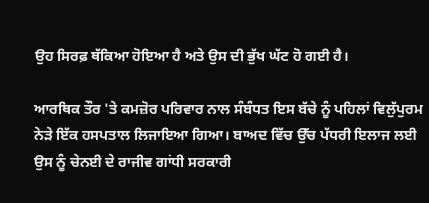ਉਹ ਸਿਰਫ਼ ਥੱਕਿਆ ਹੋਇਆ ਹੈ ਅਤੇ ਉਸ ਦੀ ਭੁੱਖ ਘੱਟ ਹੋ ਗਈ ਹੈ।

ਆਰਥਿਕ ਤੌਰ 'ਤੇ ਕਮਜ਼ੋਰ ਪਰਿਵਾਰ ਨਾਲ ਸੰਬੰਧਤ ਇਸ ਬੱਚੇ ਨੂੰ ਪਹਿਲਾਂ ਵਿਲੁੱਪੁਰਮ ਨੇੜੇ ਇੱਕ ਹਸਪਤਾਲ ਲਿਜਾਇਆ ਗਿਆ। ਬਾਅਦ ਵਿੱਚ ਉੱਚ ਪੱਧਰੀ ਇਲਾਜ ਲਈ ਉਸ ਨੂੰ ਚੇਨਈ ਦੇ ਰਾਜੀਵ ਗਾਂਧੀ ਸਰਕਾਰੀ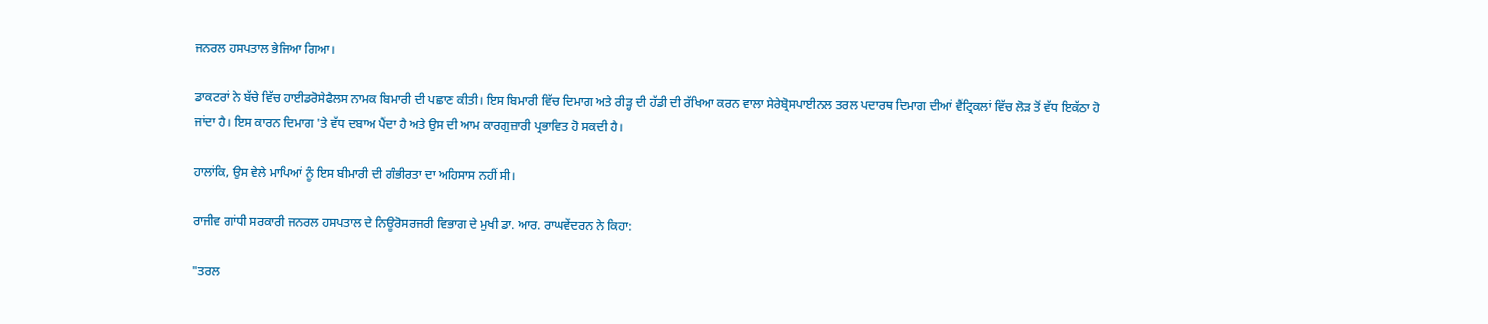ਜਨਰਲ ਹਸਪਤਾਲ ਭੇਜਿਆ ਗਿਆ।

ਡਾਕਟਰਾਂ ਨੇ ਬੱਚੇ ਵਿੱਚ ਹਾਈਡਰੋਸੇਫੈਲਸ ਨਾਮਕ ਬਿਮਾਰੀ ਦੀ ਪਛਾਣ ਕੀਤੀ। ਇਸ ਬਿਮਾਰੀ ਵਿੱਚ ਦਿਮਾਗ ਅਤੇ ਰੀੜ੍ਹ ਦੀ ਹੱਡੀ ਦੀ ਰੱਖਿਆ ਕਰਨ ਵਾਲਾ ਸੇਰੇਬ੍ਰੋਸਪਾਈਨਲ ਤਰਲ ਪਦਾਰਥ ਦਿਮਾਗ ਦੀਆਂ ਵੈਂਟ੍ਰਿਕਲਾਂ ਵਿੱਚ ਲੋੜ ਤੋਂ ਵੱਧ ਇਕੱਠਾ ਹੋ ਜਾਂਦਾ ਹੈ। ਇਸ ਕਾਰਨ ਦਿਮਾਗ 'ਤੇ ਵੱਧ ਦਬਾਅ ਪੈਂਦਾ ਹੈ ਅਤੇ ਉਸ ਦੀ ਆਮ ਕਾਰਗੁਜ਼ਾਰੀ ਪ੍ਰਭਾਵਿਤ ਹੋ ਸਕਦੀ ਹੈ।

ਹਾਲਾਂਕਿ, ਉਸ ਵੇਲੇ ਮਾਪਿਆਂ ਨੂੰ ਇਸ ਬੀਮਾਰੀ ਦੀ ਗੰਭੀਰਤਾ ਦਾ ਅਹਿਸਾਸ ਨਹੀਂ ਸੀ।

ਰਾਜੀਵ ਗਾਂਧੀ ਸਰਕਾਰੀ ਜਨਰਲ ਹਸਪਤਾਲ ਦੇ ਨਿਊਰੋਸਰਜਰੀ ਵਿਭਾਗ ਦੇ ਮੁਖੀ ਡਾ. ਆਰ. ਰਾਘਵੇਂਦਰਨ ਨੇ ਕਿਹਾ:

"ਤਰਲ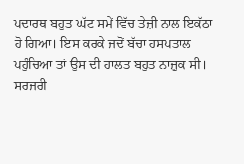ਪਦਾਰਥ ਬਹੁਤ ਘੱਟ ਸਮੇਂ ਵਿੱਚ ਤੇਜ਼ੀ ਨਾਲ ਇਕੱਠਾ ਹੋ ਗਿਆ। ਇਸ ਕਰਕੇ ਜਦੋਂ ਬੱਚਾ ਹਸਪਤਾਲ ਪਹੁੰਚਿਆ ਤਾਂ ਉਸ ਦੀ ਹਾਲਤ ਬਹੁਤ ਨਾਜ਼ੁਕ ਸੀ। ਸਰਜਰੀ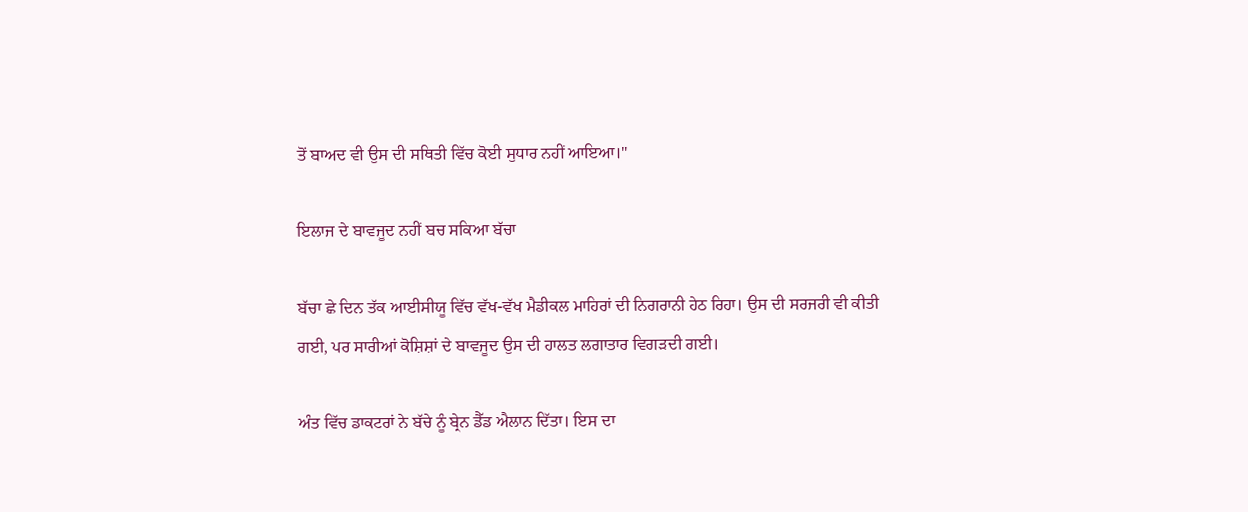ਤੋਂ ਬਾਅਦ ਵੀ ਉਸ ਦੀ ਸਥਿਤੀ ਵਿੱਚ ਕੋਈ ਸੁਧਾਰ ਨਹੀਂ ਆਇਆ।"

ਇਲਾਜ ਦੇ ਬਾਵਜੂਦ ਨਹੀਂ ਬਚ ਸਕਿਆ ਬੱਚਾ

ਬੱਚਾ ਛੇ ਦਿਨ ਤੱਕ ਆਈਸੀਯੂ ਵਿੱਚ ਵੱਖ-ਵੱਖ ਮੈਡੀਕਲ ਮਾਹਿਰਾਂ ਦੀ ਨਿਗਰਾਨੀ ਹੇਠ ਰਿਹਾ। ਉਸ ਦੀ ਸਰਜਰੀ ਵੀ ਕੀਤੀ ਗਈ, ਪਰ ਸਾਰੀਆਂ ਕੋਸ਼ਿਸ਼ਾਂ ਦੇ ਬਾਵਜੂਦ ਉਸ ਦੀ ਹਾਲਤ ਲਗਾਤਾਰ ਵਿਗੜਦੀ ਗਈ।

ਅੰਤ ਵਿੱਚ ਡਾਕਟਰਾਂ ਨੇ ਬੱਚੇ ਨੂੰ ਬ੍ਰੇਨ ਡੈੱਡ ਐਲਾਨ ਦਿੱਤਾ। ਇਸ ਦਾ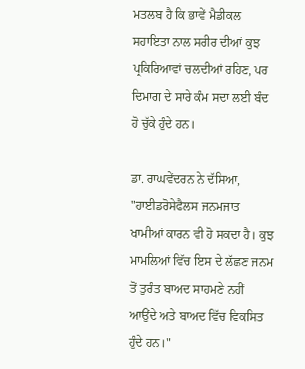ਮਤਲਬ ਹੈ ਕਿ ਭਾਵੇਂ ਮੈਡੀਕਲ ਸਹਾਇਤਾ ਨਾਲ ਸਰੀਰ ਦੀਆਂ ਕੁਝ ਪ੍ਰਕਿਰਿਆਵਾਂ ਚਲਦੀਆਂ ਰਹਿਣ, ਪਰ ਦਿਮਾਗ ਦੇ ਸਾਰੇ ਕੰਮ ਸਦਾ ਲਈ ਬੰਦ ਹੋ ਚੁੱਕੇ ਹੁੰਦੇ ਹਨ।

ਡਾ. ਰਾਘਵੇਂਦਰਨ ਨੇ ਦੱਸਿਆ, "ਹਾਈਡਰੋਸੇਫੈਲਸ ਜਨਮਜਾਤ ਖਾਮੀਆਂ ਕਾਰਨ ਵੀ ਹੋ ਸਕਦਾ ਹੈ। ਕੁਝ ਮਾਮਲਿਆਂ ਵਿੱਚ ਇਸ ਦੇ ਲੱਛਣ ਜਨਮ ਤੋਂ ਤੁਰੰਤ ਬਾਅਦ ਸਾਹਮਣੇ ਨਹੀਂ ਆਉਂਦੇ ਅਤੇ ਬਾਅਦ ਵਿੱਚ ਵਿਕਸਿਤ ਹੁੰਦੇ ਹਨ।"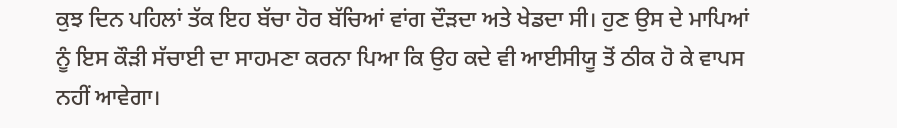ਕੁਝ ਦਿਨ ਪਹਿਲਾਂ ਤੱਕ ਇਹ ਬੱਚਾ ਹੋਰ ਬੱਚਿਆਂ ਵਾਂਗ ਦੌੜਦਾ ਅਤੇ ਖੇਡਦਾ ਸੀ। ਹੁਣ ਉਸ ਦੇ ਮਾਪਿਆਂ ਨੂੰ ਇਸ ਕੌੜੀ ਸੱਚਾਈ ਦਾ ਸਾਹਮਣਾ ਕਰਨਾ ਪਿਆ ਕਿ ਉਹ ਕਦੇ ਵੀ ਆਈਸੀਯੂ ਤੋਂ ਠੀਕ ਹੋ ਕੇ ਵਾਪਸ ਨਹੀਂ ਆਵੇਗਾ।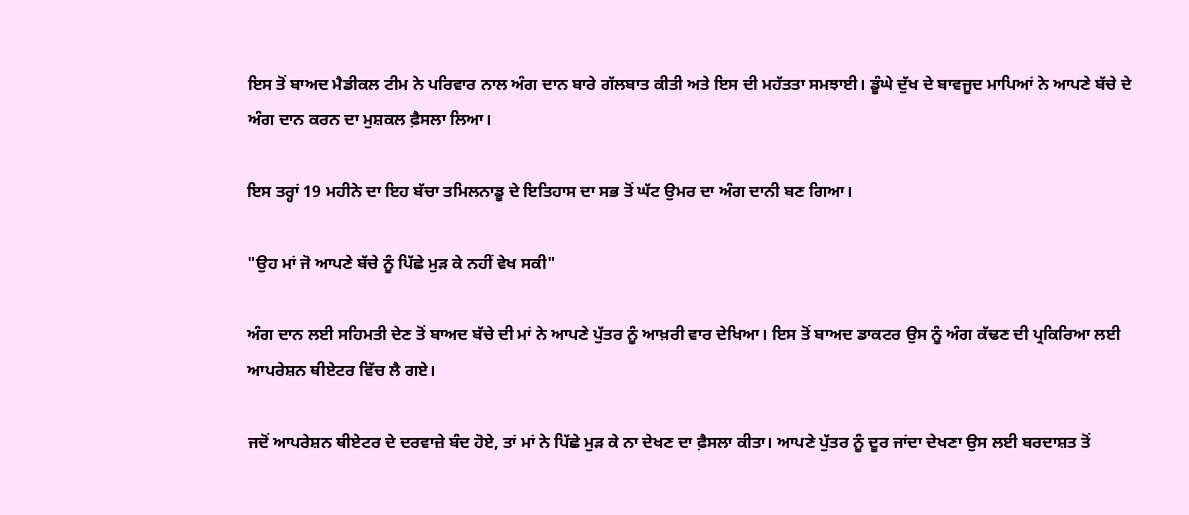ਇਸ ਤੋਂ ਬਾਅਦ ਮੈਡੀਕਲ ਟੀਮ ਨੇ ਪਰਿਵਾਰ ਨਾਲ ਅੰਗ ਦਾਨ ਬਾਰੇ ਗੱਲਬਾਤ ਕੀਤੀ ਅਤੇ ਇਸ ਦੀ ਮਹੱਤਤਾ ਸਮਝਾਈ। ਡੂੰਘੇ ਦੁੱਖ ਦੇ ਬਾਵਜੂਦ ਮਾਪਿਆਂ ਨੇ ਆਪਣੇ ਬੱਚੇ ਦੇ ਅੰਗ ਦਾਨ ਕਰਨ ਦਾ ਮੁਸ਼ਕਲ ਫ਼ੈਸਲਾ ਲਿਆ।

ਇਸ ਤਰ੍ਹਾਂ 19 ਮਹੀਨੇ ਦਾ ਇਹ ਬੱਚਾ ਤਮਿਲਨਾਡੂ ਦੇ ਇਤਿਹਾਸ ਦਾ ਸਭ ਤੋਂ ਘੱਟ ਉਮਰ ਦਾ ਅੰਗ ਦਾਨੀ ਬਣ ਗਿਆ।

"ਉਹ ਮਾਂ ਜੋ ਆਪਣੇ ਬੱਚੇ ਨੂੰ ਪਿੱਛੇ ਮੁੜ ਕੇ ਨਹੀਂ ਵੇਖ ਸਕੀ"

ਅੰਗ ਦਾਨ ਲਈ ਸਹਿਮਤੀ ਦੇਣ ਤੋਂ ਬਾਅਦ ਬੱਚੇ ਦੀ ਮਾਂ ਨੇ ਆਪਣੇ ਪੁੱਤਰ ਨੂੰ ਆਖ਼ਰੀ ਵਾਰ ਦੇਖਿਆ। ਇਸ ਤੋਂ ਬਾਅਦ ਡਾਕਟਰ ਉਸ ਨੂੰ ਅੰਗ ਕੱਢਣ ਦੀ ਪ੍ਰਕਿਰਿਆ ਲਈ ਆਪਰੇਸ਼ਨ ਥੀਏਟਰ ਵਿੱਚ ਲੈ ਗਏ।

ਜਦੋਂ ਆਪਰੇਸ਼ਨ ਥੀਏਟਰ ਦੇ ਦਰਵਾਜ਼ੇ ਬੰਦ ਹੋਏ, ਤਾਂ ਮਾਂ ਨੇ ਪਿੱਛੇ ਮੁੜ ਕੇ ਨਾ ਦੇਖਣ ਦਾ ਫ਼ੈਸਲਾ ਕੀਤਾ। ਆਪਣੇ ਪੁੱਤਰ ਨੂੰ ਦੂਰ ਜਾਂਦਾ ਦੇਖਣਾ ਉਸ ਲਈ ਬਰਦਾਸ਼ਤ ਤੋਂ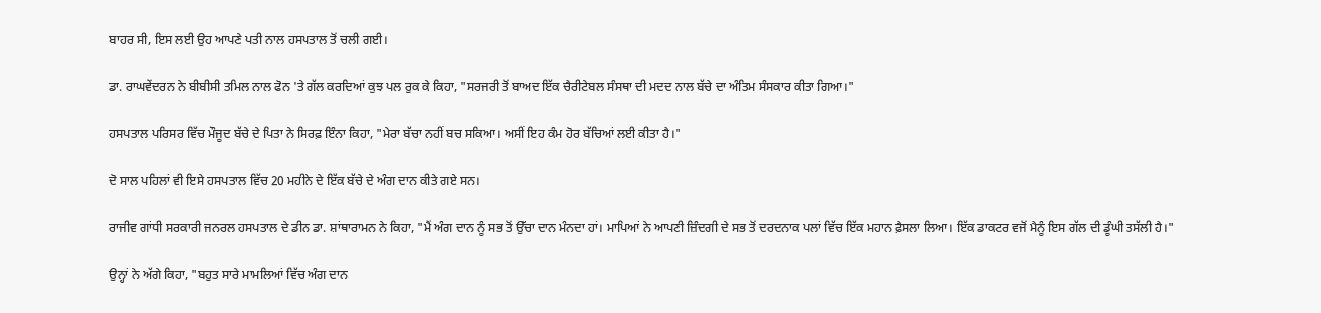ਬਾਹਰ ਸੀ, ਇਸ ਲਈ ਉਹ ਆਪਣੇ ਪਤੀ ਨਾਲ ਹਸਪਤਾਲ ਤੋਂ ਚਲੀ ਗਈ।

ਡਾ. ਰਾਘਵੇਂਦਰਨ ਨੇ ਬੀਬੀਸੀ ਤਮਿਲ ਨਾਲ ਫੋਨ 'ਤੇ ਗੱਲ ਕਰਦਿਆਂ ਕੁਝ ਪਲ ਰੁਕ ਕੇ ਕਿਹਾ, "ਸਰਜਰੀ ਤੋਂ ਬਾਅਦ ਇੱਕ ਚੈਰੀਟੇਬਲ ਸੰਸਥਾ ਦੀ ਮਦਦ ਨਾਲ ਬੱਚੇ ਦਾ ਅੰਤਿਮ ਸੰਸਕਾਰ ਕੀਤਾ ਗਿਆ।"

ਹਸਪਤਾਲ ਪਰਿਸਰ ਵਿੱਚ ਮੌਜੂਦ ਬੱਚੇ ਦੇ ਪਿਤਾ ਨੇ ਸਿਰਫ਼ ਇੰਨਾ ਕਿਹਾ, "ਮੇਰਾ ਬੱਚਾ ਨਹੀਂ ਬਚ ਸਕਿਆ। ਅਸੀਂ ਇਹ ਕੰਮ ਹੋਰ ਬੱਚਿਆਂ ਲਈ ਕੀਤਾ ਹੈ।"

ਦੋ ਸਾਲ ਪਹਿਲਾਂ ਵੀ ਇਸੇ ਹਸਪਤਾਲ ਵਿੱਚ 20 ਮਹੀਨੇ ਦੇ ਇੱਕ ਬੱਚੇ ਦੇ ਅੰਗ ਦਾਨ ਕੀਤੇ ਗਏ ਸਨ।

ਰਾਜੀਵ ਗਾਂਧੀ ਸਰਕਾਰੀ ਜਨਰਲ ਹਸਪਤਾਲ ਦੇ ਡੀਨ ਡਾ. ਸ਼ਾਂਥਾਰਾਮਨ ਨੇ ਕਿਹਾ, "ਮੈਂ ਅੰਗ ਦਾਨ ਨੂੰ ਸਭ ਤੋਂ ਉੱਚਾ ਦਾਨ ਮੰਨਦਾ ਹਾਂ। ਮਾਪਿਆਂ ਨੇ ਆਪਣੀ ਜ਼ਿੰਦਗੀ ਦੇ ਸਭ ਤੋਂ ਦਰਦਨਾਕ ਪਲਾਂ ਵਿੱਚ ਇੱਕ ਮਹਾਨ ਫ਼ੈਸਲਾ ਲਿਆ। ਇੱਕ ਡਾਕਟਰ ਵਜੋਂ ਮੈਨੂੰ ਇਸ ਗੱਲ ਦੀ ਡੂੰਘੀ ਤਸੱਲੀ ਹੈ।"

ਉਨ੍ਹਾਂ ਨੇ ਅੱਗੇ ਕਿਹਾ, "ਬਹੁਤ ਸਾਰੇ ਮਾਮਲਿਆਂ ਵਿੱਚ ਅੰਗ ਦਾਨ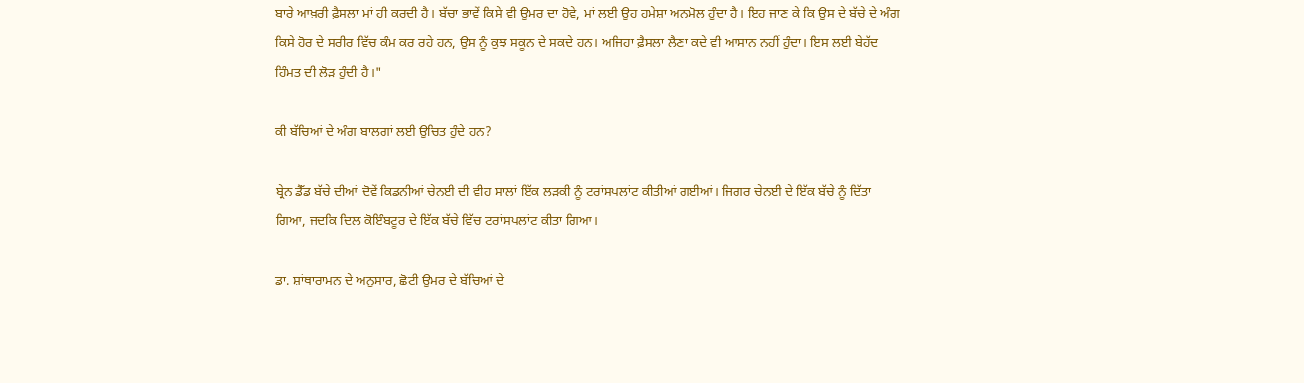ਬਾਰੇ ਆਖ਼ਰੀ ਫ਼ੈਸਲਾ ਮਾਂ ਹੀ ਕਰਦੀ ਹੈ। ਬੱਚਾ ਭਾਵੇਂ ਕਿਸੇ ਵੀ ਉਮਰ ਦਾ ਹੋਵੇ, ਮਾਂ ਲਈ ਉਹ ਹਮੇਸ਼ਾ ਅਨਮੋਲ ਹੁੰਦਾ ਹੈ। ਇਹ ਜਾਣ ਕੇ ਕਿ ਉਸ ਦੇ ਬੱਚੇ ਦੇ ਅੰਗ ਕਿਸੇ ਹੋਰ ਦੇ ਸਰੀਰ ਵਿੱਚ ਕੰਮ ਕਰ ਰਹੇ ਹਨ, ਉਸ ਨੂੰ ਕੁਝ ਸਕੂਨ ਦੇ ਸਕਦੇ ਹਨ। ਅਜਿਹਾ ਫ਼ੈਸਲਾ ਲੈਣਾ ਕਦੇ ਵੀ ਆਸਾਨ ਨਹੀਂ ਹੁੰਦਾ। ਇਸ ਲਈ ਬੇਹੱਦ ਹਿੰਮਤ ਦੀ ਲੋੜ ਹੁੰਦੀ ਹੈ।"

ਕੀ ਬੱਚਿਆਂ ਦੇ ਅੰਗ ਬਾਲਗਾਂ ਲਈ ਉਚਿਤ ਹੁੰਦੇ ਹਨ?

ਬ੍ਰੇਨ ਡੈੱਡ ਬੱਚੇ ਦੀਆਂ ਦੋਵੇਂ ਕਿਡਨੀਆਂ ਚੇਨਈ ਦੀ ਵੀਹ ਸਾਲਾਂ ਇੱਕ ਲੜਕੀ ਨੂੰ ਟਰਾਂਸਪਲਾਂਟ ਕੀਤੀਆਂ ਗਈਆਂ। ਜਿਗਰ ਚੇਨਈ ਦੇ ਇੱਕ ਬੱਚੇ ਨੂੰ ਦਿੱਤਾ ਗਿਆ, ਜਦਕਿ ਦਿਲ ਕੋਇੰਬਟੂਰ ਦੇ ਇੱਕ ਬੱਚੇ ਵਿੱਚ ਟਰਾਂਸਪਲਾਂਟ ਕੀਤਾ ਗਿਆ।

ਡਾ. ਸ਼ਾਂਥਾਰਾਮਨ ਦੇ ਅਨੁਸਾਰ, ਛੋਟੀ ਉਮਰ ਦੇ ਬੱਚਿਆਂ ਦੇ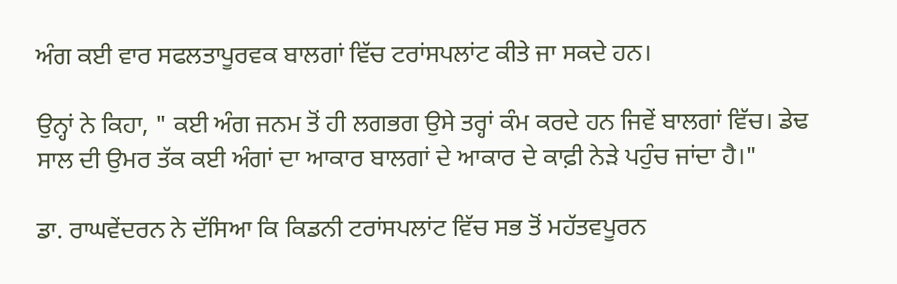ਅੰਗ ਕਈ ਵਾਰ ਸਫਲਤਾਪੂਰਵਕ ਬਾਲਗਾਂ ਵਿੱਚ ਟਰਾਂਸਪਲਾਂਟ ਕੀਤੇ ਜਾ ਸਕਦੇ ਹਨ।

ਉਨ੍ਹਾਂ ਨੇ ਕਿਹਾ, " ਕਈ ਅੰਗ ਜਨਮ ਤੋਂ ਹੀ ਲਗਭਗ ਉਸੇ ਤਰ੍ਹਾਂ ਕੰਮ ਕਰਦੇ ਹਨ ਜਿਵੇਂ ਬਾਲਗਾਂ ਵਿੱਚ। ਡੇਢ ਸਾਲ ਦੀ ਉਮਰ ਤੱਕ ਕਈ ਅੰਗਾਂ ਦਾ ਆਕਾਰ ਬਾਲਗਾਂ ਦੇ ਆਕਾਰ ਦੇ ਕਾਫ਼ੀ ਨੇੜੇ ਪਹੁੰਚ ਜਾਂਦਾ ਹੈ।"

ਡਾ. ਰਾਘਵੇਂਦਰਨ ਨੇ ਦੱਸਿਆ ਕਿ ਕਿਡਨੀ ਟਰਾਂਸਪਲਾਂਟ ਵਿੱਚ ਸਭ ਤੋਂ ਮਹੱਤਵਪੂਰਨ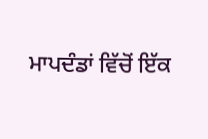ਮਾਪਦੰਡਾਂ ਵਿੱਚੋਂ ਇੱਕ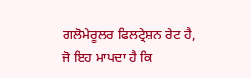ਗਲੋਮੇਰੂਲਰ ਫਿਲਟ੍ਰੇਸ਼ਨ ਰੇਟ ਹੈ, ਜੋ ਇਹ ਮਾਪਦਾ ਹੈ ਕਿ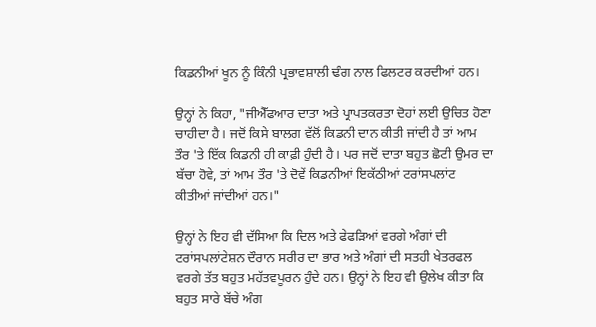ਕਿਡਨੀਆਂ ਖੂਨ ਨੂੰ ਕਿੰਨੀ ਪ੍ਰਭਾਵਸ਼ਾਲੀ ਢੰਗ ਨਾਲ ਫਿਲਟਰ ਕਰਦੀਆਂ ਹਨ।

ਉਨ੍ਹਾਂ ਨੇ ਕਿਹਾ, "ਜੀਐੱਫਆਰ ਦਾਤਾ ਅਤੇ ਪ੍ਰਾਪਤਕਰਤਾ ਦੋਹਾਂ ਲਈ ਉਚਿਤ ਹੋਣਾ ਚਾਹੀਦਾ ਹੈ। ਜਦੋਂ ਕਿਸੇ ਬਾਲਗ ਵੱਲੋਂ ਕਿਡਨੀ ਦਾਨ ਕੀਤੀ ਜਾਂਦੀ ਹੈ ਤਾਂ ਆਮ ਤੌਰ 'ਤੇ ਇੱਕ ਕਿਡਨੀ ਹੀ ਕਾਫ਼ੀ ਹੁੰਦੀ ਹੈ। ਪਰ ਜਦੋਂ ਦਾਤਾ ਬਹੁਤ ਛੋਟੀ ਉਮਰ ਦਾ ਬੱਚਾ ਹੋਵੇ, ਤਾਂ ਆਮ ਤੌਰ 'ਤੇ ਦੋਵੇਂ ਕਿਡਨੀਆਂ ਇਕੱਠੀਆਂ ਟਰਾਂਸਪਲਾਂਟ ਕੀਤੀਆਂ ਜਾਂਦੀਆਂ ਹਨ।"

ਉਨ੍ਹਾਂ ਨੇ ਇਹ ਵੀ ਦੱਸਿਆ ਕਿ ਦਿਲ ਅਤੇ ਫੇਫੜਿਆਂ ਵਰਗੇ ਅੰਗਾਂ ਦੀ ਟਰਾਂਸਪਲਾਂਟੇਸ਼ਨ ਦੌਰਾਨ ਸਰੀਰ ਦਾ ਭਾਰ ਅਤੇ ਅੰਗਾਂ ਦੀ ਸਤਹੀ ਖੇਤਰਫਲ ਵਰਗੇ ਤੱਤ ਬਹੁਤ ਮਹੱਤਵਪੂਰਨ ਹੁੰਦੇ ਹਨ। ਉਨ੍ਹਾਂ ਨੇ ਇਹ ਵੀ ਉਲੇਖ ਕੀਤਾ ਕਿ ਬਹੁਤ ਸਾਰੇ ਬੱਚੇ ਅੰਗ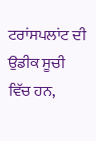ਟਰਾਂਸਪਲਾਂਟ ਦੀ ਉਡੀਕ ਸੂਚੀ ਵਿੱਚ ਹਨ,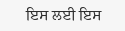ਇਸ ਲਈ ਇਸ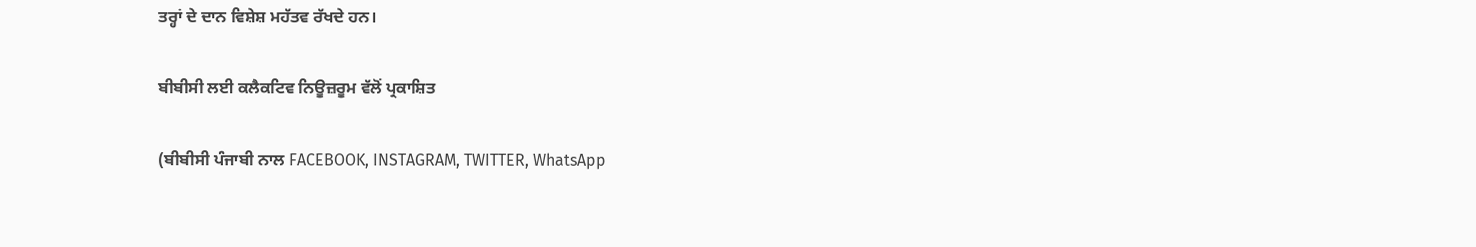ਤਰ੍ਹਾਂ ਦੇ ਦਾਨ ਵਿਸ਼ੇਸ਼ ਮਹੱਤਵ ਰੱਖਦੇ ਹਨ।

ਬੀਬੀਸੀ ਲਈ ਕਲੈਕਟਿਵ ਨਿਊਜ਼ਰੂਮ ਵੱਲੋਂ ਪ੍ਰਕਾਸ਼ਿਤ

(ਬੀਬੀਸੀ ਪੰਜਾਬੀ ਨਾਲ FACEBOOK, INSTAGRAM, TWITTER, WhatsApp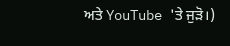ਅਤੇ YouTube 'ਤੇ ਜੁੜੋ।)